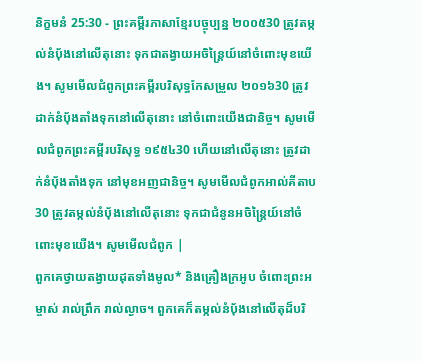និក្ខមនំ 25:30 - ព្រះគម្ពីរភាសាខ្មែរបច្ចុប្បន្ន ២០០៥30 ត្រូវតម្កល់នំប៉័ងនៅលើតុនោះ ទុកជាតង្វាយអចិន្ត្រៃយ៍នៅចំពោះមុខយើង។ សូមមើលជំពូកព្រះគម្ពីរបរិសុទ្ធកែសម្រួល ២០១៦30 ត្រូវដាក់នំបុ័ងតាំងទុកនៅលើតុនោះ នៅចំពោះយើងជានិច្ច។ សូមមើលជំពូកព្រះគម្ពីរបរិសុទ្ធ ១៩៥៤30 ហើយនៅលើតុនោះ ត្រូវដាក់នំបុ័ងតាំងទុក នៅមុខអញជានិច្ច។ សូមមើលជំពូកអាល់គីតាប30 ត្រូវតម្កល់នំបុ័ងនៅលើតុនោះ ទុកជាជំនូនអចិន្ត្រៃយ៍នៅចំពោះមុខយើង។ សូមមើលជំពូក |
ពួកគេថ្វាយតង្វាយដុតទាំងមូល* និងគ្រឿងក្រអូប ចំពោះព្រះអម្ចាស់ រាល់ព្រឹក រាល់ល្ងាច។ ពួកគេក៏តម្កល់នំបុ័ងនៅលើតុដ៏បរិ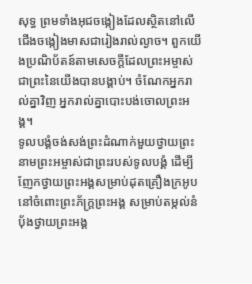សុទ្ធ ព្រមទាំងអុជចង្កៀងដែលស្ថិតនៅលើជើងចង្កៀងមាសជារៀងរាល់ល្ងាច។ ពួកយើងប្រណិប័តន៍តាមសេចក្ដីដែលព្រះអម្ចាស់ ជាព្រះនៃយើងបានបង្គាប់។ ចំណែកអ្នករាល់គ្នាវិញ អ្នករាល់គ្នាបោះបង់ចោលព្រះអង្គ។
ទូលបង្គំចង់សង់ព្រះដំណាក់មួយថ្វាយព្រះនាមព្រះអម្ចាស់ជាព្រះរបស់ទូលបង្គំ ដើម្បីញែកថ្វាយព្រះអង្គសម្រាប់ដុតគ្រឿងក្រអូប នៅចំពោះព្រះភ័ក្ត្រព្រះអង្គ សម្រាប់តម្កល់នំបុ័ងថ្វាយព្រះអង្គ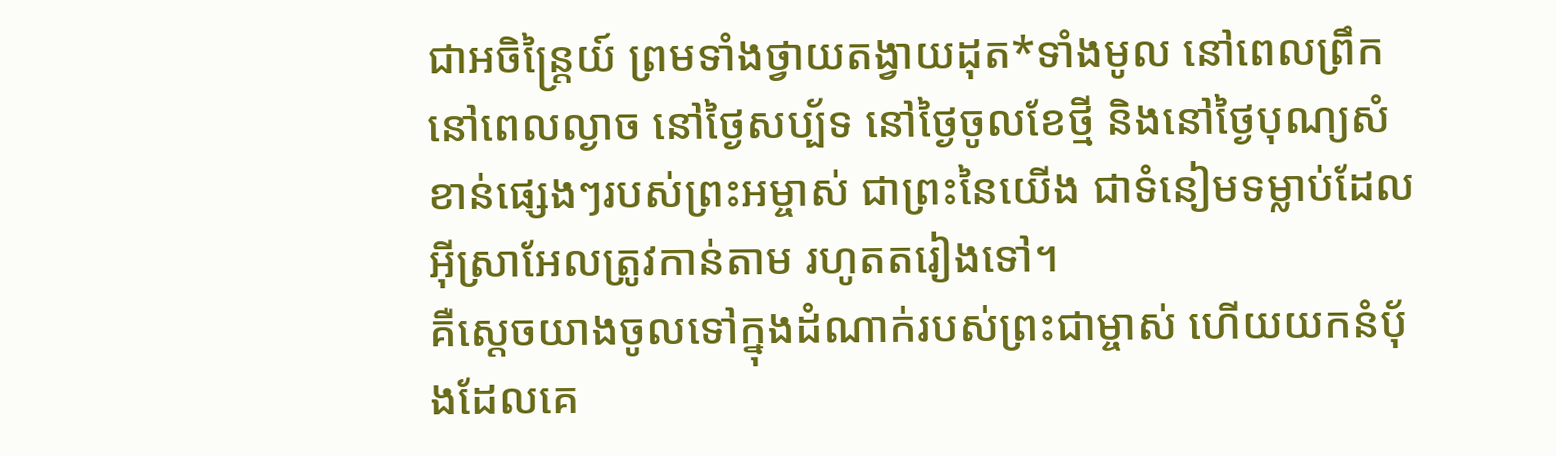ជាអចិន្ត្រៃយ៍ ព្រមទាំងថ្វាយតង្វាយដុត*ទាំងមូល នៅពេលព្រឹក នៅពេលល្ងាច នៅថ្ងៃសប្ប័ទ នៅថ្ងៃចូលខែថ្មី និងនៅថ្ងៃបុណ្យសំខាន់ផ្សេងៗរបស់ព្រះអម្ចាស់ ជាព្រះនៃយើង ជាទំនៀមទម្លាប់ដែលអ៊ីស្រាអែលត្រូវកាន់តាម រហូតតរៀងទៅ។
គឺស្ដេចយាងចូលទៅក្នុងដំណាក់របស់ព្រះជាម្ចាស់ ហើយយកនំប៉័ងដែលគេ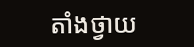តាំងថ្វាយ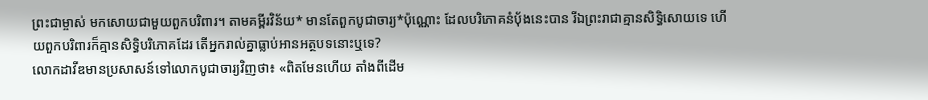ព្រះជាម្ចាស់ មកសោយជាមួយពួកបរិពារ។ តាមគម្ពីរវិន័យ* មានតែពួកបូជាចារ្យ*ប៉ុណ្ណោះ ដែលបរិភោគនំប៉័ងនេះបាន រីឯព្រះរាជាគ្មានសិទ្ធិសោយទេ ហើយពួកបរិពារក៏គ្មានសិទ្ធិបរិភោគដែរ តើអ្នករាល់គ្នាធ្លាប់អានអត្ថបទនោះឬទេ?
លោកដាវីឌមានប្រសាសន៍ទៅលោកបូជាចារ្យវិញថា៖ «ពិតមែនហើយ តាំងពីដើម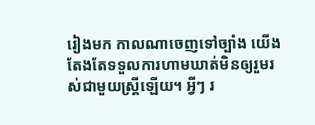រៀងមក កាលណាចេញទៅច្បាំង យើងតែងតែទទួលការហាមឃាត់មិនឲ្យរួមរស់ជាមួយស្ត្រីឡើយ។ អ្វីៗ រ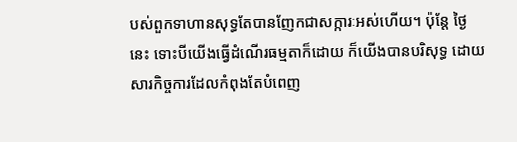បស់ពួកទាហានសុទ្ធតែបានញែកជាសក្ការៈអស់ហើយ។ ប៉ុន្តែ ថ្ងៃនេះ ទោះបីយើងធ្វើដំណើរធម្មតាក៏ដោយ ក៏យើងបានបរិសុទ្ធ ដោយសារកិច្ចការដែលកំពុងតែបំពេញ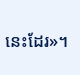នេះដែរ»។